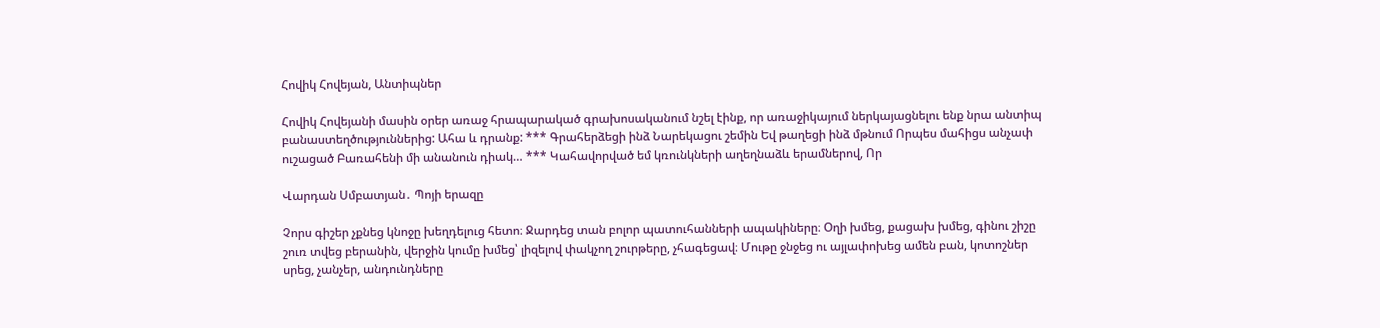Հովիկ Հովեյան, Անտիպներ

Հովիկ Հովեյանի մասին օրեր առաջ հրապարակած գրախոսականում նշել էինք, որ առաջիկայում ներկայացնելու ենք նրա անտիպ բանաստեղծություններից: Ահա և դրանք: *** Գրահերձեցի ինձ Նարեկացու շեմին Եվ թաղեցի ինձ մթնում Որպես մահիցս անչափ ուշացած Բառահենի մի անանուն դիակ… *** Կահավորված եմ կռունկների աղեղնաձև երամներով, Որ

Վարդան Սմբատյան․ Պոյի երազը

Չորս գիշեր չքնեց կնոջը խեղդելուց հետո։ Ջարդեց տան բոլոր պատուհանների ապակիները։ Օղի խմեց, քացախ խմեց, գինու շիշը շուռ տվեց բերանին, վերջին կումը խմեց՝ լիզելով փակչող շուրթերը, չհագեցավ։ Մութը ջնջեց ու այլափոխեց ամեն բան, կոտոշներ սրեց, չանչեր, անդունդները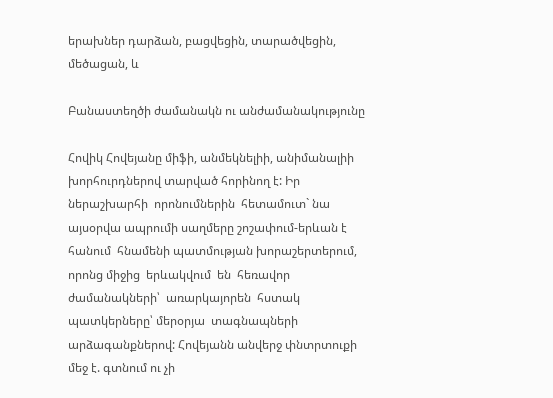երախներ դարձան, բացվեցին, տարածվեցին, մեծացան, և

Բանաստեղծի ժամանակն ու անժամանակությունը

Հովիկ Հովեյանը միֆի, անմեկնելիի, անիմանալիի խորհուրդներով տարված հորինող է: Իր  ներաշխարհի  որոնումներին  հետամուտ` նա այսօրվա ապրումի սաղմերը շոշափում-երևան է հանում  հնամենի պատմության խորաշերտերում, որոնց միջից  երևակվում  են  հեռավոր  ժամանակների՝  առարկայորեն  հստակ  պատկերները՝ մերօրյա  տագնապների  արձագանքներով: Հովեյանն անվերջ փնտրտուքի մեջ է. գտնում ու չի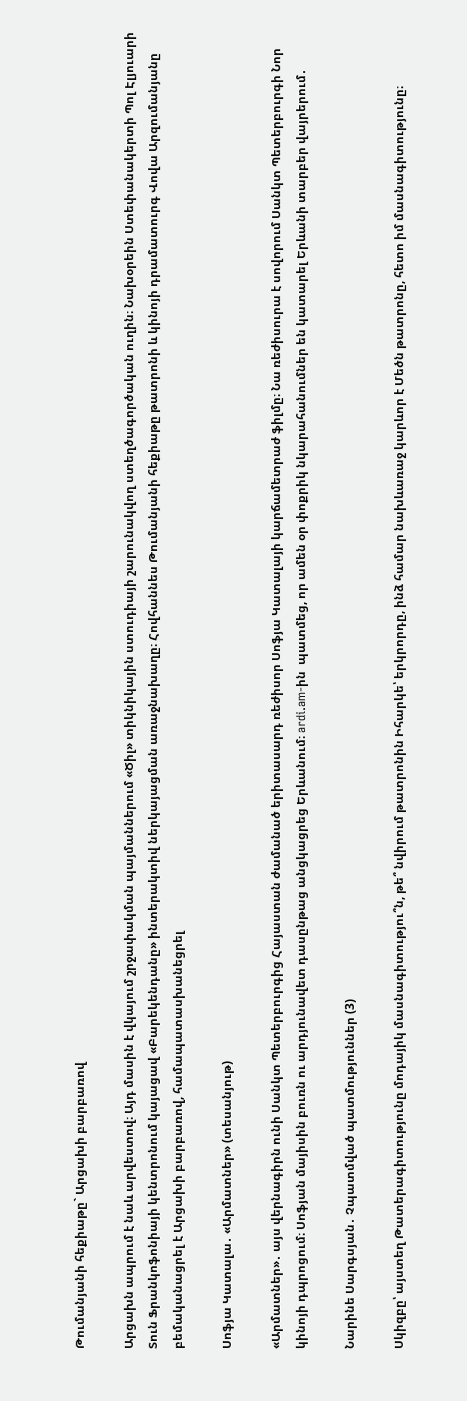Թումանյանի հեքիաթը` Արցախի բարբառով

Արցախն ապրում է նաև արվեստով։ Այդ մասին է վկայում շրջափակման պայմաններում «Ծիլ» տիկնիկային ստուդիայի շարունակվող ստեղծագործական ուղին։ Նախօրեին Ստեփանակերտի Պոլ Էլյուարի Տուն Ֆրանկոֆոնիայի կենտրոնում կայացավ «Բարեկենդանը» ինտերակտիվ ներկայացման առաջնախաղը։ Հովհաննես Թումանյանի հեքիաթը թատրոնի և կինոյի դրամատուրգ Վովա Արզումանյանը բեմականացրել է Արցախի բարբառով, համապատասխանեցրել

Սոֆյա Կատալա․ «Արմատներ» (տեսանյութ)

«Արմատներ»․ այս վերնագիրն ունի Սանկտ Պետերբուրգից Հայաստան ժամանած երիտասարդ ռեժիսոր Սոֆյա Կատալայի կարճամետրաժ ֆիլմը։ Նա ռեժիսուրա է սովորում Սանկտ Պետերբուրգի Նոր կինոյի դպրոցում։ Սոֆյան մայիսին բուռն ու արդյունավետ դասընթաց անցկացրեց Երևանում։ ardi.am-ին  պատմեց, որ ամեն օր փոքրիկ նկարահանումներ են կատարել Երևանի տարբեր վայրերում․

Նարինե Սարգսյան․ Չպատմված պատմություններ (3)

Սկիզբը՝ այստեղ Թատերագիտությունը մոդայիկ մասնագիտությու՞ն, թե՞ նվիրում թատրոնին Իհարկե՝ երկրորդը, ինձ համար նախևառաջ կարևոր է Մեծն թատրոնը, հետո իմ մասնագիտությունը։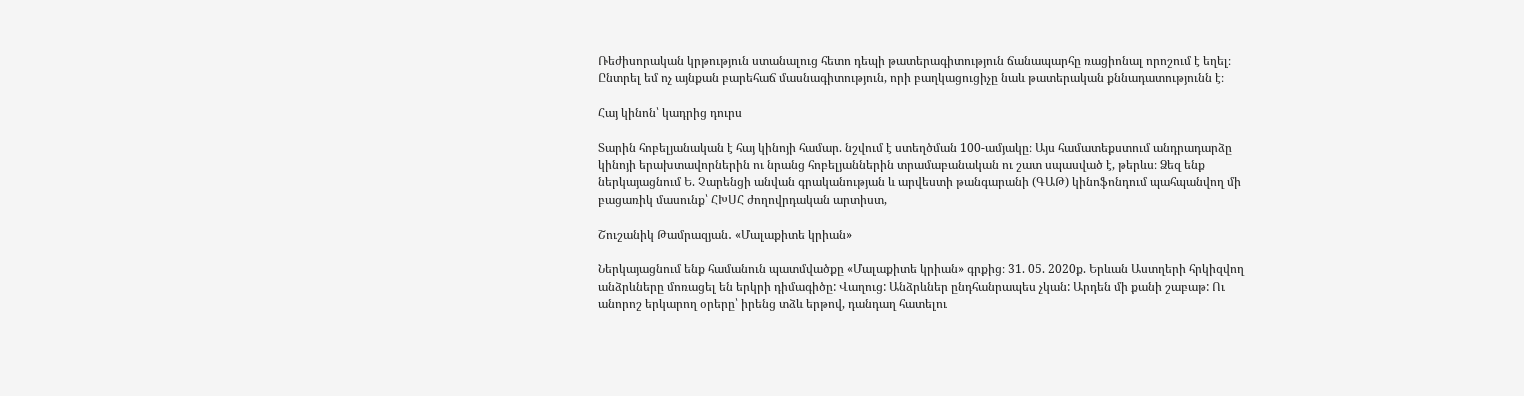Ռեժիսորական կրթություն ստանալուց հետո դեպի թատերագիտություն ճանապարհը ռացիոնալ որոշում է եղել։ Ընտրել եմ ոչ այնքան բարեհաճ մասնագիտություն, որի բաղկացուցիչը նաև թատերական քննադատությունն է։

Հայ կինոն՝ կադրից դուրս

Տարին հոբելյանական է հայ կինոյի համար. նշվում է ստեղծման 100-ամյակը։ Այս համատեքստում անդրադարձը կինոյի երախտավորներին ու նրանց հոբելյաններին տրամաբանական ու շատ սպասված է, թերևս։ Ձեզ ենք ներկայացնում Ե. Չարենցի անվան գրականության և արվեստի թանգարանի (ԳԱԹ) կինոֆոնդում պահպանվող մի բացառիկ մասունք՝ ՀԽՍՀ ժողովրդական արտիստ,

Շուշանիկ Թամրազյան․ «Մալաքիտե կրիան»

Ներկայացնում ենք համանուն պատմվածքը «Մալաքիտե կրիան» գրքից։ 31. 05. 2020ք. Երևան Աստղերի հրկիզվող անձրևները մոռացել են երկրի դիմագիծը: Վաղուց: Անձրևներ ընդհանրապես չկան: Արդեն մի քանի շաբաթ: Ու անորոշ երկարող օրերը՝ իրենց տձև երթով, դանդաղ հատելու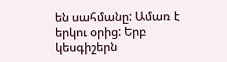են սահմանը: Ամառ է երկու օրից: Երբ կեսգիշերն